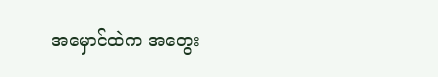အမှောင်ထဲက အတွေး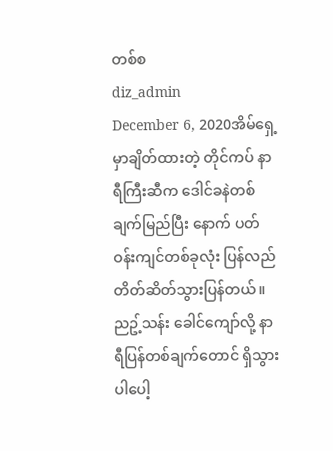တစ်စ
diz_admin
December 6, 2020အိမ်ရှေ့မှာချိတ်ထားတဲ့ တိုင်ကပ် နာရီကြီးဆီက ဒေါင်ခနဲတစ်ချက်မြည်ပြီး နောက် ပတ်ဝန်းကျင်တစ်ခုလုံး ပြန်လည် တိတ်ဆိတ်သွားပြန်တယ်။ ညဥ့်သန်း ခေါင်ကျော်လို့ နာရီပြန်တစ်ချက်တောင် ရှိသွားပါပေါ့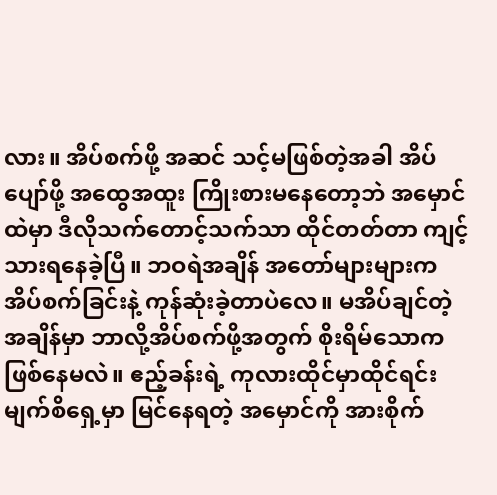လား။ အိပ်စက်ဖို့ အဆင် သင့်မဖြစ်တဲ့အခါ အိပ်ပျော်ဖို့ အထွေအထူး ကြိုးစားမနေတော့ဘဲ အမှောင်ထဲမှာ ဒီလိုသက်တောင့်သက်သာ ထိုင်တတ်တာ ကျင့်သားရနေခဲ့ပြီ။ ဘဝရဲအချိန် အတော်များများက အိပ်စက်ခြင်းနဲ့ ကုန်ဆုံးခဲ့တာပဲလေ။ မအိပ်ချင်တဲ့ အချိန်မှာ ဘာလို့အိပ်စက်ဖို့အတွက် စိုးရိမ်သောကဖြစ်နေမလဲ။ ဧည့်ခန်းရဲ့ ကုလားထိုင်မှာထိုင်ရင်း မျက်စိရှေ့မှာ မြင်နေရတဲ့ အမှောင်ကို အားစိုက်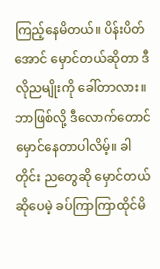ကြည့်နေမိတယ်။ ပိန်းပိတ်အောင် မှောင်တယ်ဆိုတာ ဒီလိုညမျိုးကို ခေါ်တာလား။ ဘာဖြစ်လို့ ဒီလောက်တောင် မှောင်နေတာပါလိမ့်။ ခါတိုင်း ညတွေဆို မှောင်တယ်ဆိုပေမဲ့ ခပ်ကြာကြာထိုင်မိ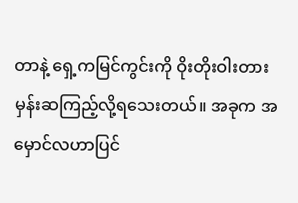တာနဲ့ ရှေ့ကမြင်ကွင်းကို ဝိုးတိုးဝါးတား မှန်းဆကြည့်လို့ရသေးတယ်။ အခုက အမှောင်လဟာပြင်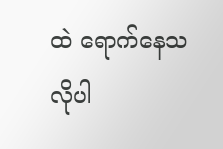ထဲ ရောက်နေသလိုပါ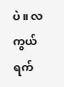ပဲ။ လကွယ်ရက်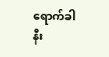ရောက်ခါနီး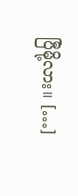ပြီမို့လား။ […]